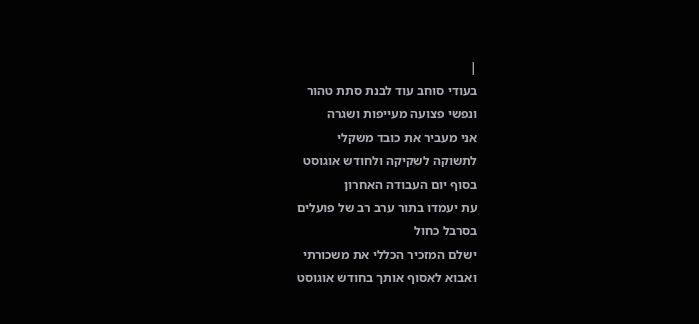|
בעודי סוחב עוד לבנת סתת טהור
ונפשי פצועה מעייפות ושגרה
אני מעביר את כובד משקלי
לתשוקה לשקיקה ולחודש אוגוסט
בסוף יום העבודה האחרון
עת יעמדו בתור ערב רב של פועלים
בסרבל כחול
ישלם המזכיר הכללי את משכורתי
ואבוא לאסוף אותך בחודש אוגוסט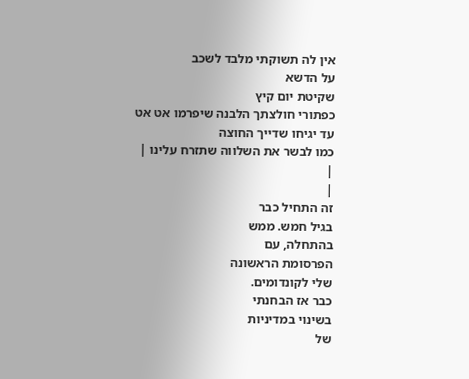אין לה תשוקתי מלבד לשכב
על הדשא
שקיטת יום קיץ
כפתורי חולצתך הלבנה שיפרמו אט אט
עד יגיחו שדייך החוצה
כמו לבשר את השלווה שתזרח עלינו |
|
|
זה התחיל כבר
בגיל חמש. ממש
בהתחלה, עם
הפרסומת הראשונה
שלי לקונדומים.
כבר אז הבחנתי
בשינוי במדיניות
של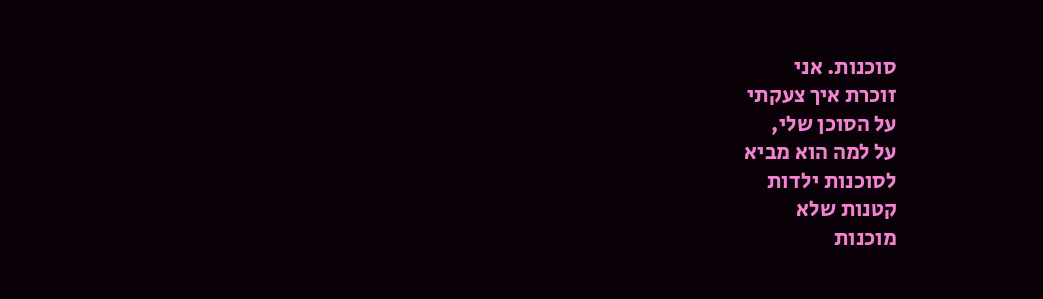סוכנות. אני
זוכרת איך צעקתי
על הסוכן שלי,
על למה הוא מביא
לסוכנות ילדות
קטנות שלא
מוכנות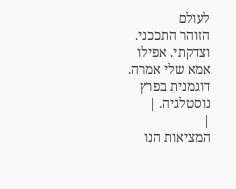לעולם
הזוהר התככני.
וצדקתי. אפילו
אמא שלי אמרה.
דוגמנית בפרץ
נוסטלגיה. |
|
המציאות הנו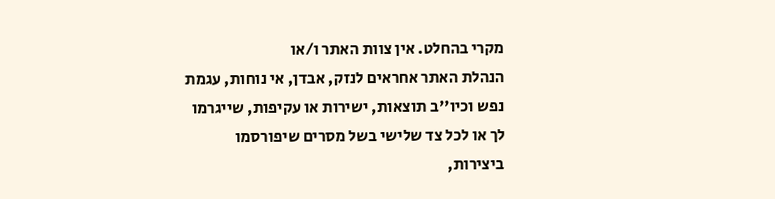מקרי בהחלט. אין צוות האתר ו/או
הנהלת האתר אחראים לנזק, אבדן, אי נוחות, עגמת
נפש וכיו''ב תוצאות, ישירות או עקיפות, שייגרמו
לך או לכל צד שלישי בשל מסרים שיפורסמו
ביצירות,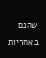שהנם באחריות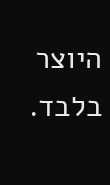היוצר בלבד.